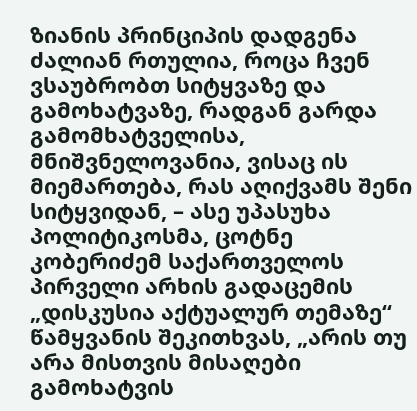ზიანის პრინციპის დადგენა ძალიან რთულია, როცა ჩვენ ვსაუბრობთ სიტყვაზე და გამოხატვაზე, რადგან გარდა გამომხატველისა, მნიშვნელოვანია, ვისაც ის მიემართება, რას აღიქვამს შენი სიტყვიდან, – ასე უპასუხა პოლიტიკოსმა, ცოტნე კობერიძემ საქართველოს პირველი არხის გადაცემის „დისკუსია აქტუალურ თემაზე“ წამყვანის შეკითხვას, „არის თუ არა მისთვის მისაღები გამოხატვის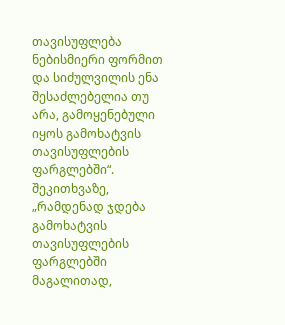თავისუფლება ნებისმიერი ფორმით და სიძულვილის ენა შესაძლებელია თუ არა, გამოყენებული იყოს გამოხატვის თავისუფლების ფარგლებში“.
შეკითხვაზე, „რამდენად ჯდება გამოხატვის თავისუფლების ფარგლებში მაგალითად,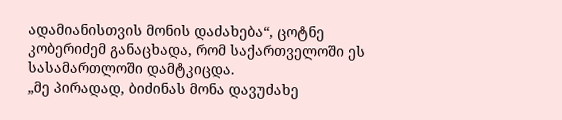ადამიანისთვის მონის დაძახება“, ცოტნე კობერიძემ განაცხადა, რომ საქართველოში ეს სასამართლოში დამტკიცდა.
„მე პირადად, ბიძინას მონა დავუძახე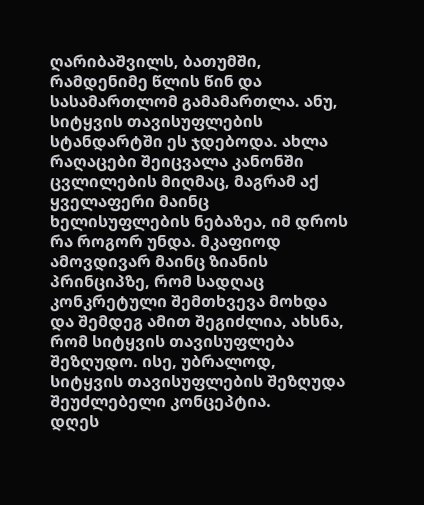ღარიბაშვილს, ბათუმში, რამდენიმე წლის წინ და სასამართლომ გამამართლა. ანუ, სიტყვის თავისუფლების სტანდარტში ეს ჯდებოდა. ახლა რაღაცები შეიცვალა კანონში ცვლილების მიღმაც, მაგრამ აქ ყველაფერი მაინც ხელისუფლების ნებაზეა, იმ დროს რა როგორ უნდა. მკაფიოდ ამოვდივარ მაინც ზიანის პრინციპზე, რომ სადღაც კონკრეტული შემთხვევა მოხდა და შემდეგ ამით შეგიძლია, ახსნა, რომ სიტყვის თავისუფლება შეზღუდო. ისე, უბრალოდ, სიტყვის თავისუფლების შეზღუდა შეუძლებელი კონცეპტია.
დღეს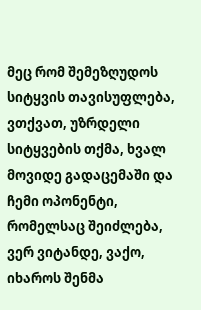მეც რომ შემეზღუდოს სიტყვის თავისუფლება, ვთქვათ, უზრდელი სიტყვების თქმა, ხვალ მოვიდე გადაცემაში და ჩემი ოპონენტი, რომელსაც შეიძლება, ვერ ვიტანდე, ვაქო, იხაროს შენმა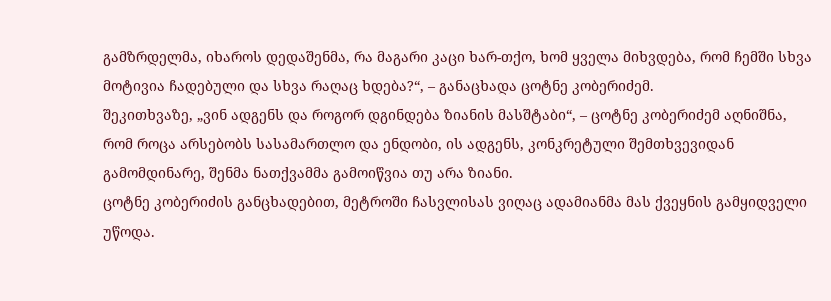გამზრდელმა, იხაროს დედაშენმა, რა მაგარი კაცი ხარ-თქო, ხომ ყველა მიხვდება, რომ ჩემში სხვა მოტივია ჩადებული და სხვა რაღაც ხდება?“, – განაცხადა ცოტნე კობერიძემ.
შეკითხვაზე, „ვინ ადგენს და როგორ დგინდება ზიანის მასშტაბი“, – ცოტნე კობერიძემ აღნიშნა, რომ როცა არსებობს სასამართლო და ენდობი, ის ადგენს, კონკრეტული შემთხვევიდან გამომდინარე, შენმა ნათქვამმა გამოიწვია თუ არა ზიანი.
ცოტნე კობერიძის განცხადებით, მეტროში ჩასვლისას ვიღაც ადამიანმა მას ქვეყნის გამყიდველი უწოდა.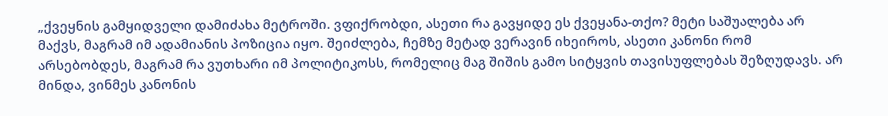„ქვეყნის გამყიდველი დამიძახა მეტროში. ვფიქრობდი, ასეთი რა გავყიდე ეს ქვეყანა-თქო? მეტი საშუალება არ მაქვს, მაგრამ იმ ადამიანის პოზიცია იყო. შეიძლება, ჩემზე მეტად ვერავინ იხეიროს, ასეთი კანონი რომ არსებობდეს, მაგრამ რა ვუთხარი იმ პოლიტიკოსს, რომელიც მაგ შიშის გამო სიტყვის თავისუფლებას შეზღუდავს. არ მინდა, ვინმეს კანონის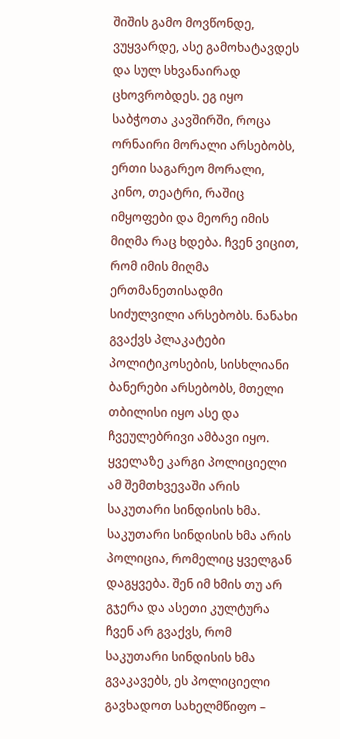შიშის გამო მოვწონდე, ვუყვარდე, ასე გამოხატავდეს და სულ სხვანაირად ცხოვრობდეს. ეგ იყო საბჭოთა კავშირში, როცა ორნაირი მორალი არსებობს, ერთი საგარეო მორალი, კინო, თეატრი, რაშიც იმყოფები და მეორე იმის მიღმა რაც ხდება. ჩვენ ვიცით, რომ იმის მიღმა ერთმანეთისადმი სიძულვილი არსებობს. ნანახი გვაქვს პლაკატები პოლიტიკოსების, სისხლიანი ბანერები არსებობს, მთელი თბილისი იყო ასე და ჩვეულებრივი ამბავი იყო. ყველაზე კარგი პოლიციელი ამ შემთხვევაში არის საკუთარი სინდისის ხმა. საკუთარი სინდისის ხმა არის პოლიცია, რომელიც ყველგან დაგყვება. შენ იმ ხმის თუ არ გჯერა და ასეთი კულტურა ჩვენ არ გვაქვს, რომ საკუთარი სინდისის ხმა გვაკავებს, ეს პოლიციელი გავხადოთ სახელმწიფო –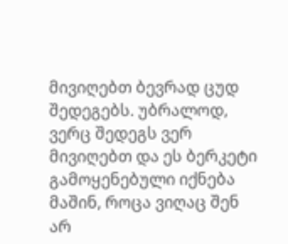მივიღებთ ბევრად ცუდ შედეგებს. უბრალოდ, ვერც შედეგს ვერ მივიღებთ და ეს ბერკეტი გამოყენებული იქნება მაშინ, როცა ვიღაც შენ არ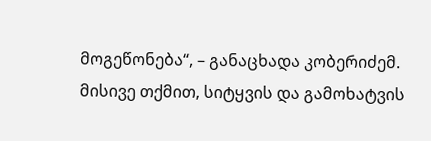მოგეწონება“, – განაცხადა კობერიძემ.
მისივე თქმით, სიტყვის და გამოხატვის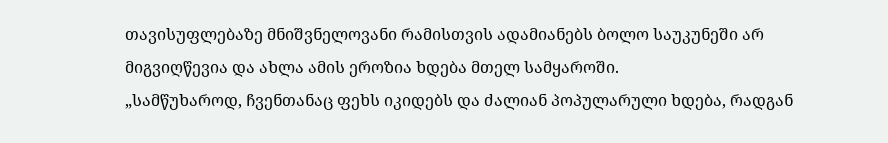თავისუფლებაზე მნიშვნელოვანი რამისთვის ადამიანებს ბოლო საუკუნეში არ მიგვიღწევია და ახლა ამის ეროზია ხდება მთელ სამყაროში.
„სამწუხაროდ, ჩვენთანაც ფეხს იკიდებს და ძალიან პოპულარული ხდება, რადგან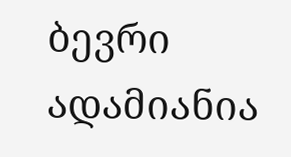ბევრი ადამიანია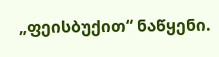„ფეისბუქით“ ნაწყენი.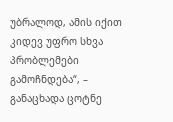უბრალოდ, ამის იქით კიდევ უფრო სხვა პრობლემები გამოჩნდება“, – განაცხადა ცოტნე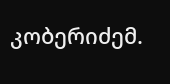კობერიძემ.